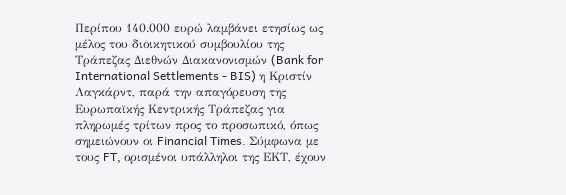Περίπου 140.000 ευρώ λαμβάνει ετησίως ως μέλος του διοικητικού συμβουλίου της Τράπεζας Διεθνών Διακανονισμών (Bank for International Settlements - BIS) η Κριστίν Λαγκάρντ, παρά την απαγόρευση της Ευρωπαϊκής Κεντρικής Τράπεζας για πληρωμές τρίτων προς το προσωπικό, όπως σημειώνουν οι Financial Times. Σύμφωνα με τους FT, ορισμένοι υπάλληλοι της ΕΚΤ, έχουν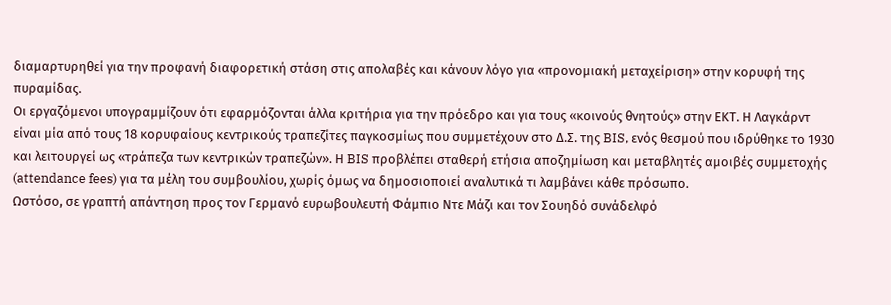διαμαρτυρηθεί για την προφανή διαφορετική στάση στις απολαβές και κάνουν λόγο για «προνομιακή μεταχείριση» στην κορυφή της πυραμίδας.
Οι εργαζόμενοι υπογραμμίζουν ότι εφαρμόζονται άλλα κριτήρια για την πρόεδρο και για τους «κοινούς θνητούς» στην ΕΚΤ. Η Λαγκάρντ είναι μία από τους 18 κορυφαίους κεντρικούς τραπεζίτες παγκοσμίως που συμμετέχουν στο Δ.Σ. της BIS, ενός θεσμού που ιδρύθηκε το 1930 και λειτουργεί ως «τράπεζα των κεντρικών τραπεζών». Η BIS προβλέπει σταθερή ετήσια αποζημίωση και μεταβλητές αμοιβές συμμετοχής (attendance fees) για τα μέλη του συμβουλίου, χωρίς όμως να δημοσιοποιεί αναλυτικά τι λαμβάνει κάθε πρόσωπο.
Ωστόσο, σε γραπτή απάντηση προς τον Γερμανό ευρωβουλευτή Φάμπιο Ντε Μάζι και τον Σουηδό συνάδελφό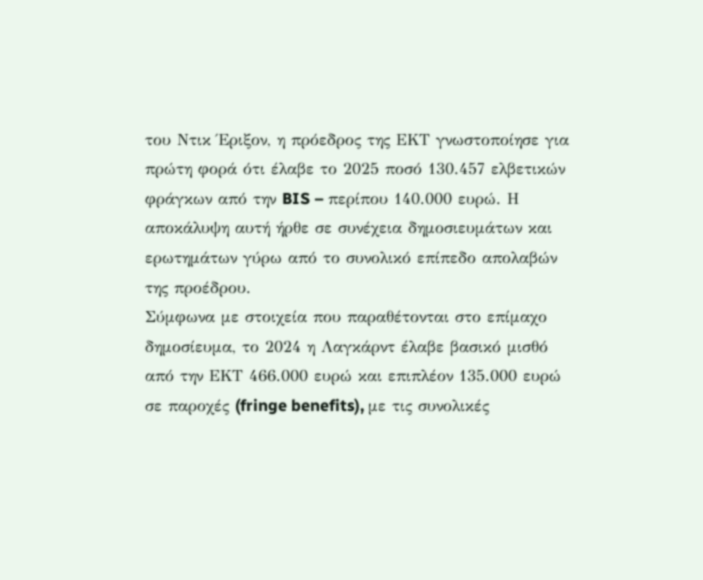του Ντικ Έριξον, η πρόεδρος της ΕΚΤ γνωστοποίησε για πρώτη φορά ότι έλαβε το 2025 ποσό 130.457 ελβετικών φράγκων από την BIS – περίπου 140.000 ευρώ. Η αποκάλυψη αυτή ήρθε σε συνέχεια δημοσιευμάτων και ερωτημάτων γύρω από το συνολικό επίπεδο απολαβών της προέδρου.
Σύμφωνα με στοιχεία που παραθέτονται στο επίμαχο δημοσίευμα, το 2024 η Λαγκάρντ έλαβε βασικό μισθό από την ΕΚΤ 466.000 ευρώ και επιπλέον 135.000 ευρώ σε παροχές (fringe benefits), με τις συνολικές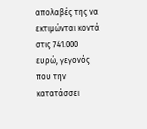απολαβές της να εκτιμώνται κοντά στις 741.000 ευρώ, γεγονός που την κατατάσσει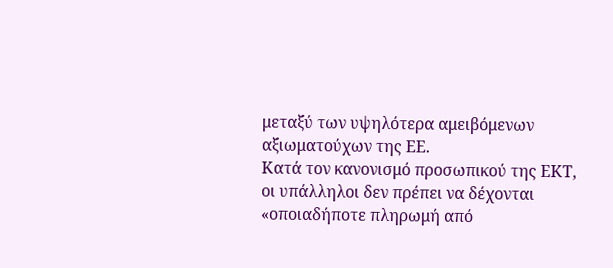μεταξύ των υψηλότερα αμειβόμενων αξιωματούχων της ΕΕ.
Κατά τον κανονισμό προσωπικού της ΕΚΤ, οι υπάλληλοι δεν πρέπει να δέχονται «οποιαδήποτε πληρωμή από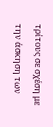τρίτους σε σχέση με την άσκηση των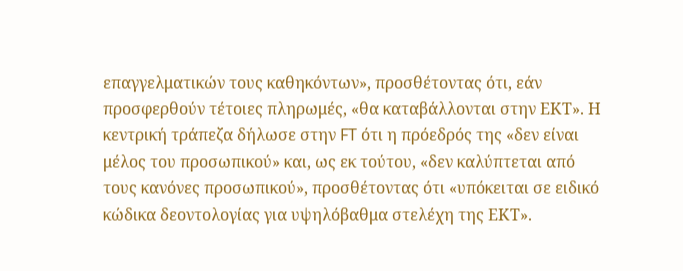επαγγελματικών τους καθηκόντων», προσθέτοντας ότι, εάν προσφερθούν τέτοιες πληρωμές, «θα καταβάλλονται στην ΕΚΤ». Η κεντρική τράπεζα δήλωσε στην FT ότι η πρόεδρός της «δεν είναι μέλος του προσωπικού» και, ως εκ τούτου, «δεν καλύπτεται από τους κανόνες προσωπικού», προσθέτοντας ότι «υπόκειται σε ειδικό κώδικα δεοντολογίας για υψηλόβαθμα στελέχη της ΕΚΤ».